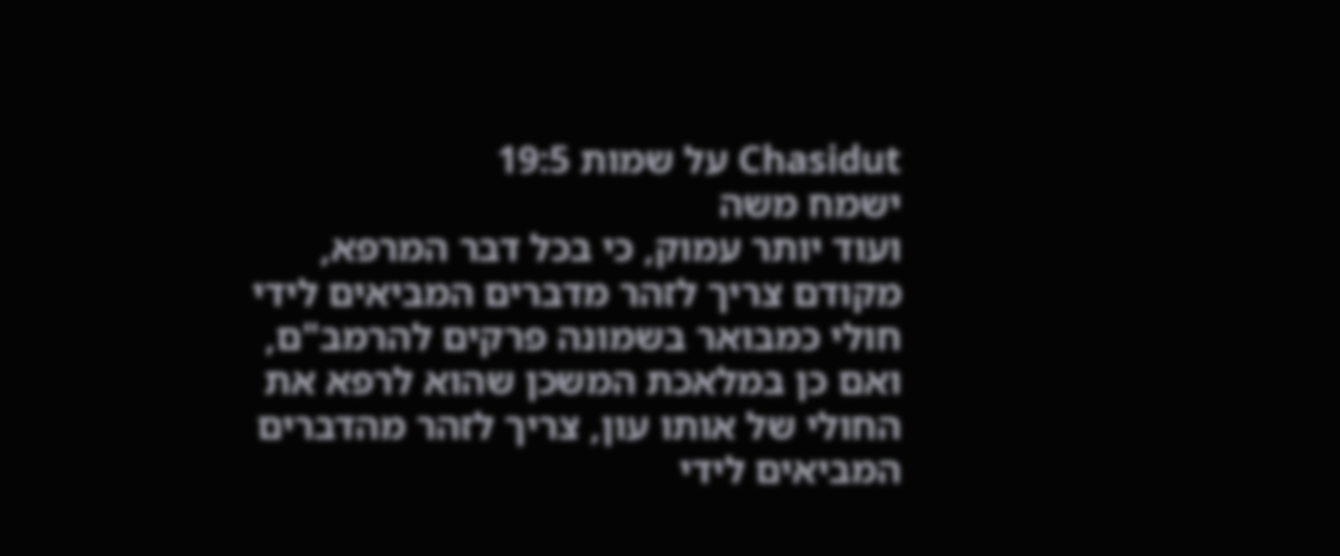Chasidut על שמות 19:5
ישמח משה
ועוד יותר עמוק, כי בכל דבר המרפא, מקודם צריך לזהר מדברים המביאים לידי חולי כמבואר בשמונה פרקים להרמב"ם, ואם כן במלאכת המשכן שהוא לרפא את החולי של אותו עון, צריך לזהר מהדברים המביאים לידי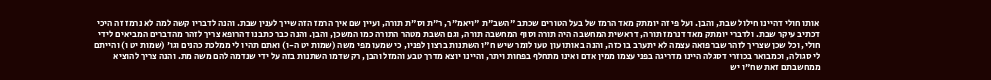אותו חולי דהיינו חילול שבת, והבן. ועל פי זה יומתק מאד הרמז של בעל הטורים שכתב "השב"ת "ויאמ"ר, ר"ת וס"ת תורה, ועיין שם איך הרמז הזה שייך לענין שבת. והנה לדבריו קשה למה לא נרמז זה היכי דכתיב עיקר שבת. ולדברי יומתק מאד דנרמז תורה, דראשית המחשבה היה תורה וסוף המחשבה תורה, וגם השבת מטהר התורה כמו המשכן, והבן. והנה כבר כתבנו דהרופא צריך לזהר מהדברים המביאים לידי חולי, וכל שכן שצריך לזהר שברפואה עצמה לא יתערב בו כזה, והנה באותו עון טעו לומר שיש ח"ו השתנות ברצון לפניו, כי שמעו מפי משה (שמות יט ה-ו) ואתם תהיו לי ממלכת כהנים וגו' (שמות יט ו) והייתם לי סגולה, וכמבואר בכוזרי דסגלה היינו מדריגה בפני עצמו ממין אדם ואינו מתחלף בפחות ויתר, והיינו יוצא מדרך טבע והמזל והבן, רק שדמו השתנות בזה על ידי שנדמה להם משה מת. והנה צריך להוציא ממחשבתם זאת שח"ו יש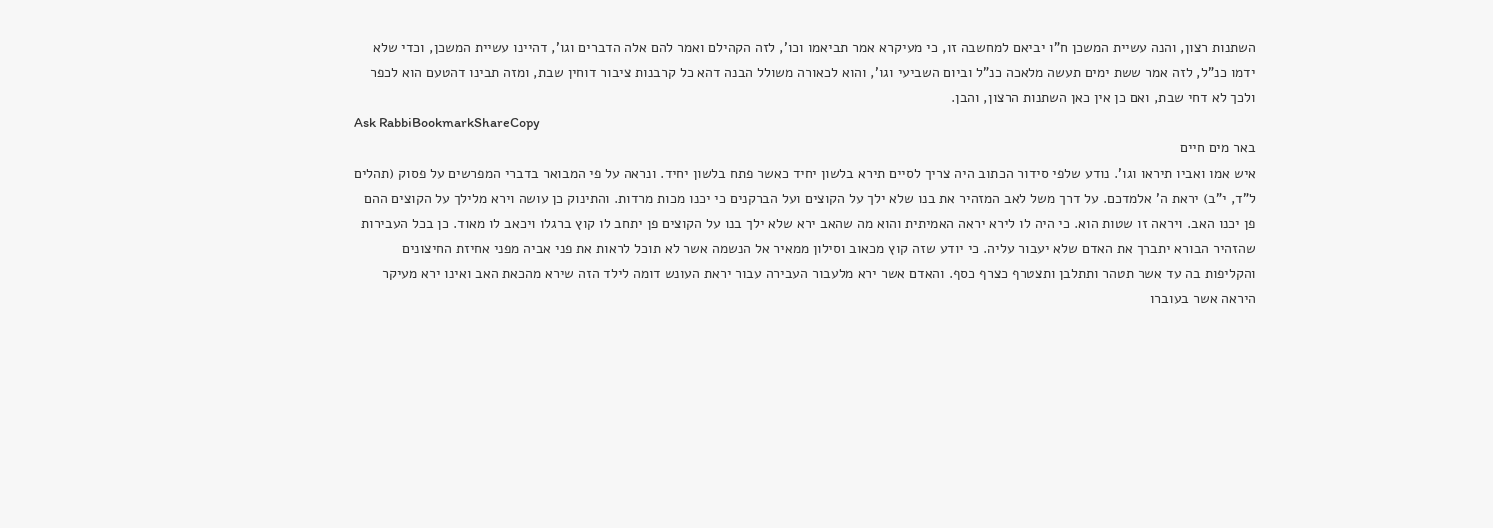השתנות רצון, והנה עשיית המשכן ח"ו יביאם למחשבה זו, כי מעיקרא אמר תביאמו וכו', לזה הקהילם ואמר להם אלה הדברים וגו', דהיינו עשיית המשכן, וכדי שלא ידמו כנ"ל, לזה אמר ששת ימים תעשה מלאכה כנ"ל וביום השביעי וגו', והוא לכאורה משולל הבנה דהא כל קרבנות ציבור דוחין שבת, ומזה תבינו דהטעם הוא לכפר ולכך לא דחי שבת, ואם כן אין כאן השתנות הרצון, והבן.
Ask RabbiBookmarkShareCopy
באר מים חיים
איש אמו ואביו תיראו וגו'. נודע שלפי סידור הכתוב היה צריך לסיים תירא בלשון יחיד כאשר פתח בלשון יחיד. ונראה על פי המבואר בדברי המפרשים על פסוק (תהלים ל"ד, י"ב) יראת ה' אלמדכם. על דרך משל לאב המזהיר את בנו שלא ילך על הקוצים ועל הברקנים כי יכנו מכות מרדות. והתינוק כן עושה וירא מלילך על הקוצים ההם פן יכנו האב. ויראה זו שטות הוא. כי היה לו לירא יראה האמיתית והוא מה שהאב ירא שלא ילך בנו על הקוצים פן יתחב לו קוץ ברגלו ויכאב לו מאוד. כן בכל העבירות שהזהיר הבורא יתברך את האדם שלא יעבור עליה. כי יודע שזה קוץ מכאוב וסילון ממאיר אל הנשמה אשר לא תוכל לראות את פני אביה מפני אחיזת החיצונים והקליפות בה עד אשר תטהר ותתלבן ותצטרף כצרף כסף. והאדם אשר ירא מלעבור העבירה עבור יראת העונש דומה לילד הזה שירא מהכאת האב ואינו ירא מעיקר היראה אשר בעוברו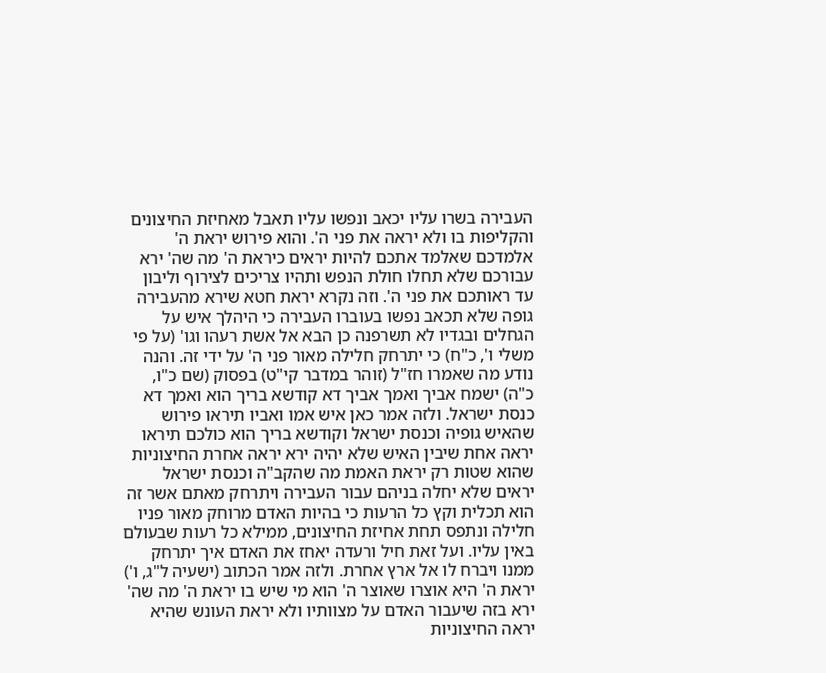העבירה בשרו עליו יכאב ונפשו עליו תאבל מאחיזת החיצונים והקליפות בו ולא יראה את פני ה'. והוא פירוש יראת ה' אלמדכם שאלמד אתכם להיות יראים כיראת ה' מה שה' ירא עבורכם שלא תחלו חולת הנפש ותהיו צריכים לצירוף וליבון עד ראותכם את פני ה'. וזה נקרא יראת חטא שירא מהעבירה גופה שלא תכאב נפשו בעוברו העבירה כי היהלך איש על הגחלים ובגדיו לא תשרפנה כן הבא אל אשת רעהו וגו' (על פי משלי ו', כ"ח) כי יתרחק חלילה מאור פני ה' על ידי זה. והנה נודע מה שאמרו חז"ל (זוהר במדבר קי"ט) בפסוק (שם כ"ו, כ"ה) ישמח אביך ואמך אביך דא קודשא בריך הוא ואמך דא כנסת ישראל. ולזה אמר כאן איש אמו ואביו תיראו פירוש שהאיש גופיה וכנסת ישראל וקודשא בריך הוא כולכם תיראו יראה אחת שיבין האיש שלא יהיה ירא יראה אחרת החיצוניות שהוא שטות רק יראת האמת מה שהקב"ה וכנסת ישראל יראים שלא יחלה בניהם עבור העבירה ויתרחק מאתם אשר זה הוא תכלית וקץ כל הרעות כי בהיות האדם מרוחק מאור פניו חלילה ונתפס תחת אחיזת החיצונים, ממילא כל רעות שבעולם באין עליו. ועל זאת חיל ורעדה יאחז את האדם איך יתרחק ממנו ויברח לו אל ארץ אחרת. ולזה אמר הכתוב (ישעיה ל"ג, ו') יראת ה' היא אוצרו שאוצר ה' הוא מי שיש בו יראת ה' מה שה' ירא בזה שיעבור האדם על מצוותיו ולא יראת העונש שהיא יראה החיצוניות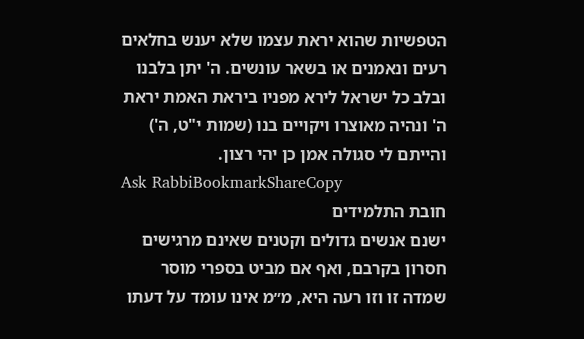הטפשיות שהוא יראת עצמו שלא יענש בחלאים רעים ונאמנים או בשאר עונשים. ה' יתן בלבנו ובלב כל ישראל לירא מפניו ביראת האמת יראת ה' ונהיה מאוצרו ויקויים בנו (שמות י"ט, ה') והייתם לי סגולה אמן כן יהי רצון.
Ask RabbiBookmarkShareCopy
חובת התלמידים
ישנם אנשים גדולים וקטנים שאינם מרגישים חסרון בקרבם, ואף אם מביט בספרי מוסר שמדה זו וזו רעה היא, מ״מ אינו עומד על דעתו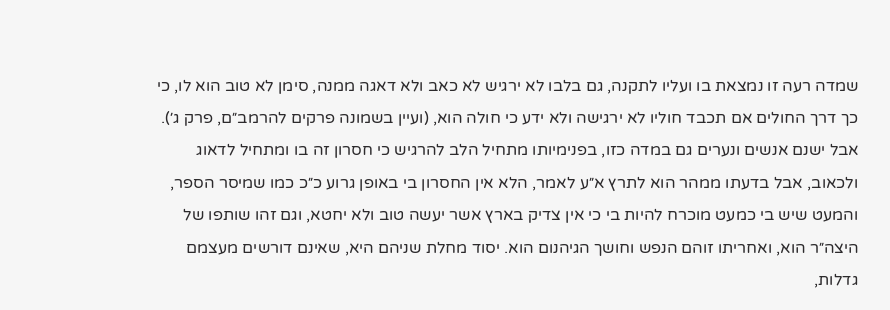שמדה רעה זו נמצאת בו ועליו לתקנה, גם בלבו לא ירגיש לא כאב ולא דאגה ממנה, סימן לא טוב הוא לו, כי כך דרך החולים אם תכבד חוליו לא ירגישה ולא ידע כי חולה הוא, (ועיין בשמונה פרקים להרמב״ם, פרק ג׳). אבל ישנם אנשים ונערים גם במדה כזו, בפנימיותו מתחיל הלב להרגיש כי חסרון זה בו ומתחיל לדאוג ולכאוב, אבל בדעתו ממהר הוא לתרץ א״ע לאמר, הלא אין החסרון בי באופן גרוע כ״כ כמו שמיסר הספר, והמעט שיש בי כמעט מוכרח להיות בי כי אין צדיק בארץ אשר יעשה טוב ולא יחטא, וגם זהו שותפו של היצה״ר הוא, ואחריתו זוהם הנפש וחושך הגיהנום הוא. יסוד מחלת שניהם היא, שאינם דורשים מעצמם גדלות,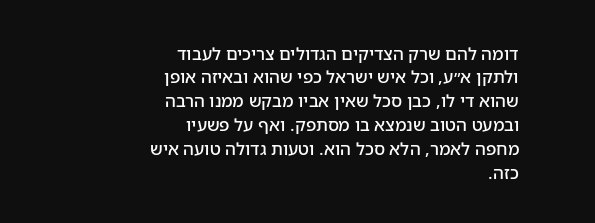דומה להם שרק הצדיקים הגדולים צריכים לעבוד ולתקן א״ע, וכל איש ישראל כפי שהוא ובאיזה אופן שהוא די לו, כבן סכל שאין אביו מבקש ממנו הרבה ובמעט הטוב שנמצא בו מסתפק. ואף על פשעיו מחפה לאמר, הלא סכל הוא. וטעות גדולה טועה איש כזה.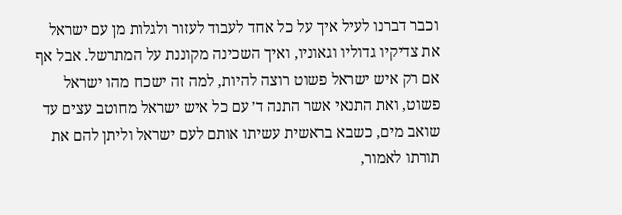וכבר דברנו לעיל איך על כל אחד לעבוד לעזור ולגלות מן עם ישראל את צדיקיו גדוליו וגאוניו, ואיך השכינה מקוננת על המתרשל. אבל אף אם רק איש ישראל פשוט רוצה להיות, למה זה ישכח מהו ישראל פשוט, ואת התנאי אשר התנה ד׳ עם כל איש ישראל מחוטב עצים עד שואב מים, כשבא בראשית עשיתו אותם לעם ישראל וליתן להם את תורתו לאמור,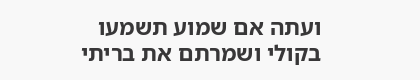ועתה אם שמוע תשמעו בקולי ושמרתם את בריתי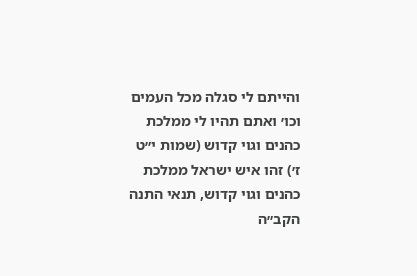והייתם לי סגלה מכל העמים וכו׳ ואתם תהיו לי ממלכת כהנים וגוי קדוש (שמות י״ט ז׳) זהו איש ישראל ממלכת כהנים וגוי קדוש, תנאי התנה הקב״ה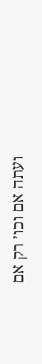ועתה אם וכו׳ רק אם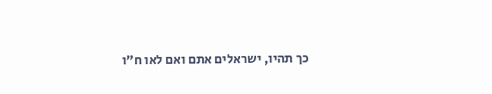כך תהיו, ישראלים אתם ואם לאו ח״ו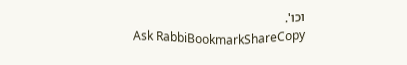וכו'.
Ask RabbiBookmarkShareCopy